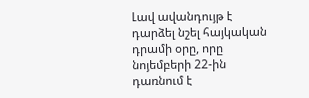Լավ ավանդույթ է դարձել նշել հայկական դրամի օրը, որը նոյեմբերի 22-ին դառնում է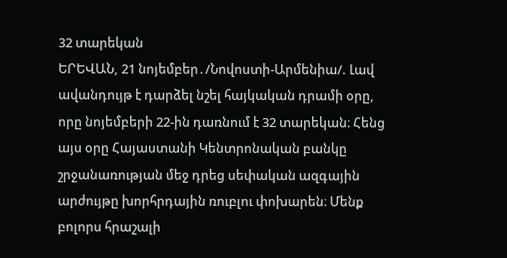32 տարեկան
ԵՐԵՎԱՆ, 21 նոյեմբեր․/Նովոստի-Արմենիա/. Լավ ավանդույթ է դարձել նշել հայկական դրամի օրը, որը նոյեմբերի 22-ին դառնում է 32 տարեկան։ Հենց այս օրը Հայաստանի Կենտրոնական բանկը շրջանառության մեջ դրեց սեփական ազգային արժույթը խորհրդային ռուբլու փոխարեն։ Մենք բոլորս հրաշալի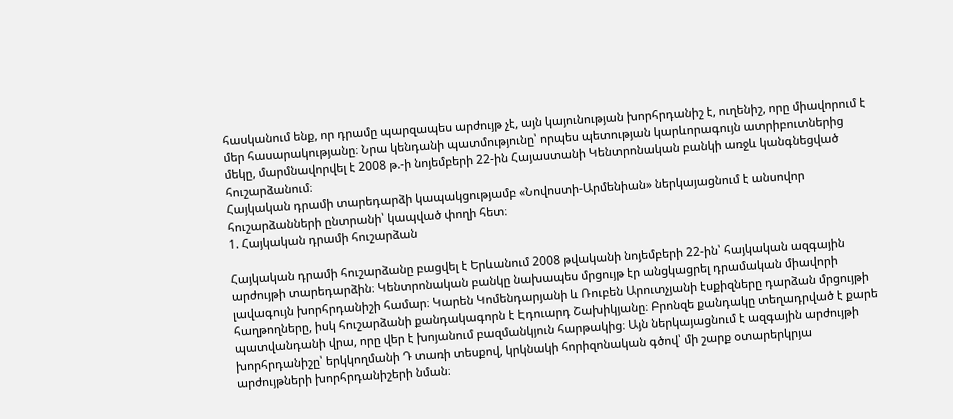հասկանում ենք, որ դրամը պարզապես արժույթ չէ, այն կայունության խորհրդանիշ է, ուղենիշ, որը միավորում է մեր հասարակությանը։ Նրա կենդանի պատմությունը՝ որպես պետության կարևորագույն ատրիբուտներից մեկը, մարմնավորվել է 2008 թ.-ի նոյեմբերի 22-ին Հայաստանի Կենտրոնական բանկի առջև կանգնեցված հուշարձանում։
Հայկական դրամի տարեդարձի կապակցությամբ «Նովոստի-Արմենիան» ներկայացնում է անսովոր հուշարձանների ընտրանի՝ կապված փողի հետ։
1. Հայկական դրամի հուշարձան

Հայկական դրամի հուշարձանը բացվել է Երևանում 2008 թվականի նոյեմբերի 22-ին՝ հայկական ազգային արժույթի տարեդարձին։ Կենտրոնական բանկը նախապես մրցույթ էր անցկացրել դրամական միավորի լավագույն խորհրդանիշի համար։ Կարեն Կոմենդարյանի և Ռուբեն Արուտչյանի էսքիզները դարձան մրցույթի հաղթողները, իսկ հուշարձանի քանդակագորն է Էդուարդ Շախիկյանը։ Բրոնզե քանդակը տեղադրված է քարե պատվանդանի վրա, որը վեր է խոյանում բազմանկյուն հարթակից։ Այն ներկայացնում է ազգային արժույթի խորհրդանիշը՝ երկկողմանի Դ տառի տեսքով, կրկնակի հորիզոնական գծով՝ մի շարք օտարերկրյա արժույթների խորհրդանիշերի նման։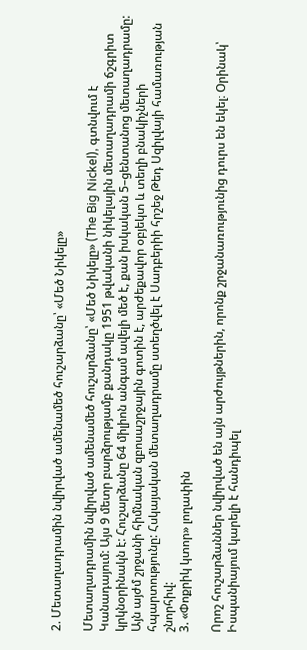2. Մետաղադրամին նվիրված ամենամեծ հուշարձանը՝ «Մեծ Նիկելը»

Մետաղադրամին նվիրված ամենամեծ հուշարձանը՝ «Մեծ Նիկելը» (The Big Nickel), գտնվում է Կանադայում: Այս 9 մետր բարձրությամբ քանդակը 1951 թվականի նիկելային մետաղադրամի ճշգրիտ կրկնօրինակն է: Հուշարձանը 64 միլիոն անգամ ավելի մեծ է, քան իսկական 5–ցենտանոց մետաղադրամը: Այն այժմ շրջանի հիմնական զբոսաշրջային գոտին է, արժեքավոր օբյեկտ և տեղի բնակիչների հպարտությունը: Հսկայական մետաղադրամը ստեղծվել է Սադբերիի հրշեջ Թեդ Սզիլվայի համառության շնորհիվ:
3. «Փոքրիկ կտոր» լողափին

Որոշ հուշարձաններ նվիրված են այն արժույթներին, որոնք շրջանառությունից դուրս են եկել։ Օրինակ՝ Իսպանիայում կարելի է հանդիպել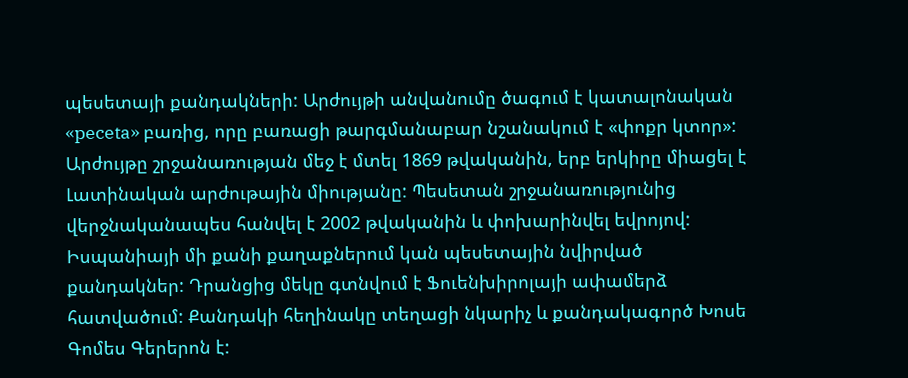պեսետայի քանդակների: Արժույթի անվանումը ծագում է կատալոնական «peceta» բառից, որը բառացի թարգմանաբար նշանակում է «փոքր կտոր»:
Արժույթը շրջանառության մեջ է մտել 1869 թվականին, երբ երկիրը միացել է Լատինական արժութային միությանը: Պեսետան շրջանառությունից վերջնականապես հանվել է 2002 թվականին և փոխարինվել եվրոյով: Իսպանիայի մի քանի քաղաքներում կան պեսետային նվիրված քանդակներ: Դրանցից մեկը գտնվում է Ֆուենխիրոլայի ափամերձ հատվածում: Քանդակի հեղինակը տեղացի նկարիչ և քանդակագործ Խոսե Գոմես Գերերոն է: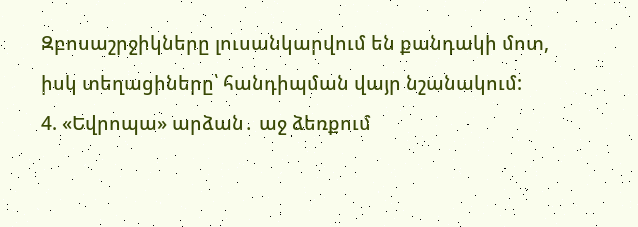Զբոսաշրջիկները լուսանկարվում են քանդակի մոտ, իսկ տեղացիները՝ հանդիպման վայր նշանակում:
4. «Եվրոպա» արձան․ աջ ձեռքում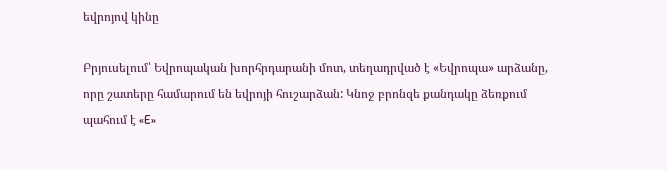եվրոյով կինը

Բրյուսելում՝ Եվրոպական խորհրդարանի մոտ, տեղադրված է «Եվրոպա» արձանը, որը շատերը համարում են եվրոյի հուշարձան: Կնոջ բրոնզե քանդակը ձեռքում պահում է «E»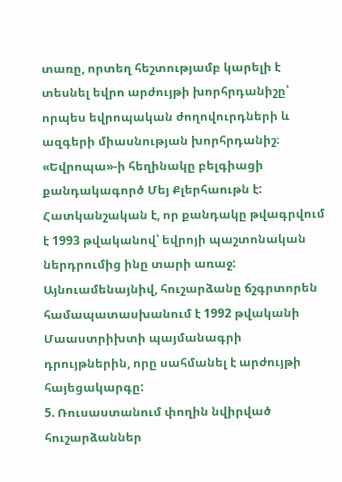տառը, որտեղ հեշտությամբ կարելի է տեսնել եվրո արժույթի խորհրդանիշը՝ որպես եվրոպական ժողովուրդների և ազգերի միասնության խորհրդանիշ։ «Եվրոպա»-ի հեղինակը բելգիացի քանդակագործ Մեյ Քլերհաութն է:
Հատկանշական է, որ քանդակը թվագրվում է 1993 թվականով՝ եվրոյի պաշտոնական ներդրումից ինը տարի առաջ: Այնուամենայնիվ, հուշարձանը ճշգրտորեն համապատասխանում է 1992 թվականի Մաաստրիխտի պայմանագրի դրույթներին, որը սահմանել է արժույթի հայեցակարգը:
5. Ռուսաստանում փողին նվիրված հուշարձաններ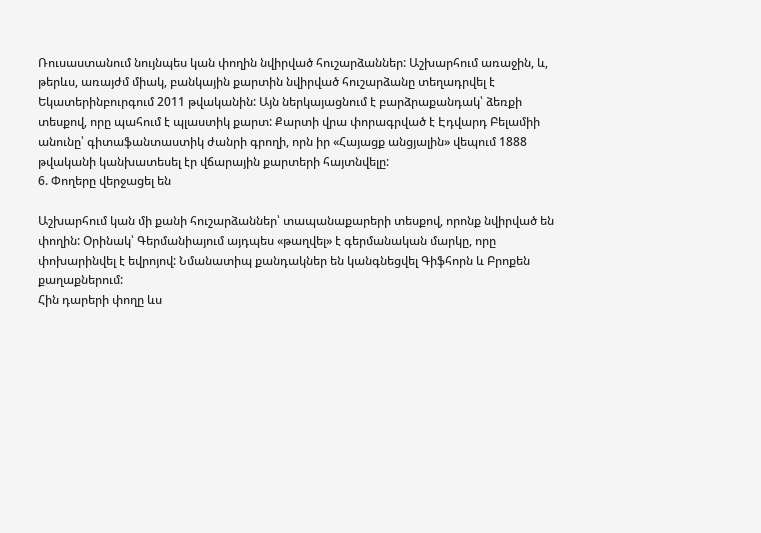Ռուսաստանում նույնպես կան փողին նվիրված հուշարձաններ: Աշխարհում առաջին, և, թերևս, առայժմ միակ, բանկային քարտին նվիրված հուշարձանը տեղադրվել է Եկատերինբուրգում 2011 թվականին: Այն ներկայացնում է բարձրաքանդակ՝ ձեռքի տեսքով, որը պահում է պլաստիկ քարտ: Քարտի վրա փորագրված է Էդվարդ Բելամիի անունը՝ գիտաֆանտաստիկ ժանրի գրողի, որն իր «Հայացք անցյալին» վեպում 1888 թվականի կանխատեսել էր վճարային քարտերի հայտնվելը:
6. Փողերը վերջացել են

Աշխարհում կան մի քանի հուշարձաններ՝ տապանաքարերի տեսքով, որոնք նվիրված են փողին: Օրինակ՝ Գերմանիայում այդպես «թաղվել» է գերմանական մարկը, որը փոխարինվել է եվրոյով: Նմանատիպ քանդակներ են կանգնեցվել Գիֆհորն և Բրոքեն քաղաքներում:
Հին դարերի փողը ևս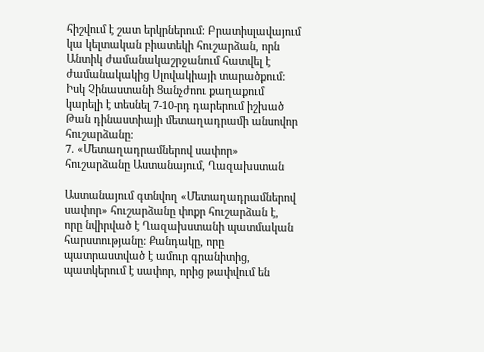հիշվում է շատ երկրներում: Բրատիսլավայում կա կելտական բիատեկի հուշարձան, որն Անտիկ ժամանակաշրջանում հատվել է ժամանակակից Սլովակիայի տարածքում: Իսկ Չինաստանի Ցանչժոու քաղաքում կարելի է տեսնել 7-10-րդ դարերում իշխած Թան դինաստիայի մետաղադրամի անսովոր հուշարձանը։
7. «Մետաղադրամներով սափոր» հուշարձանը Աստանայում, Ղազախստան

Աստանայում գտնվող «Մետաղադրամներով սափոր» հուշարձանը փոքր հուշարձան է, որը նվիրված է Ղազախստանի պատմական հարստությանը: Քանդակը, որը պատրաստված է ամուր գրանիտից, պատկերում է սափոր, որից թափվում են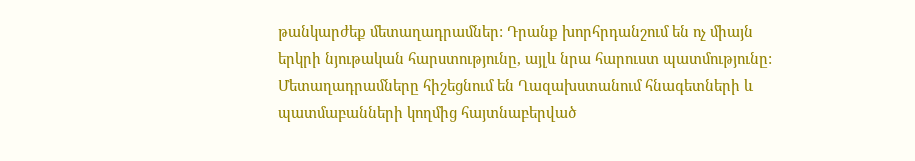թանկարժեք մետաղադրամներ: Դրանք խորհրդանշում են ոչ միայն երկրի նյութական հարստությունը, այլև նրա հարուստ պատմությունը: Մետաղադրամները հիշեցնում են Ղազախստանում հնագետների և պատմաբանների կողմից հայտնաբերված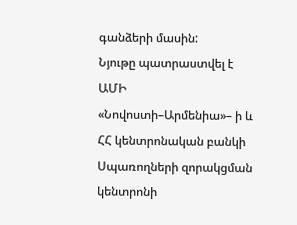գանձերի մասին:
Նյութը պատրաստվել է ԱՄԻ «Նովոստի–Արմենիա»– ի և ՀՀ կենտրոնական բանկի Սպառողների զորակցման կենտրոնի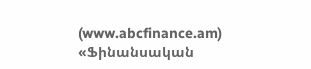(www.abcfinance.am) «Ֆինանսական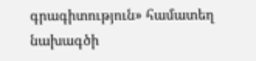գրագիտություն» համատեղ նախագծի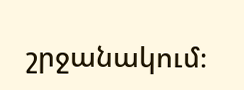շրջանակում։